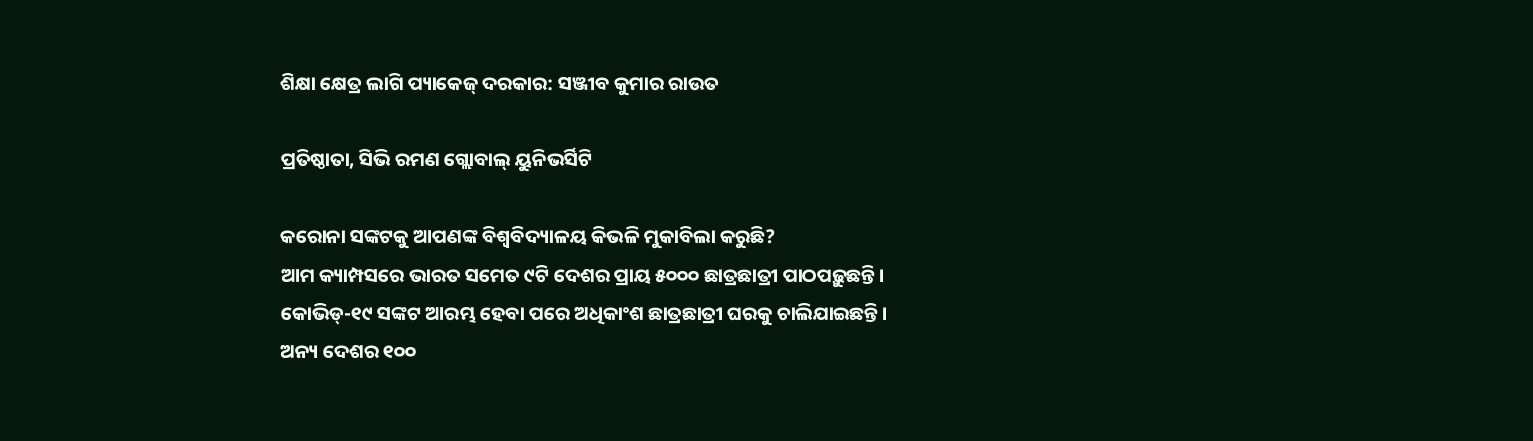ଶିକ୍ଷା କ୍ଷେତ୍ର ଲାଗି ପ୍ୟାକେଜ୍ ଦରକାର: ସଞ୍ଜୀବ କୁମାର ରାଉତ

ପ୍ରତିଷ୍ଠାତା, ସିଭି ରମଣ ଗ୍ଲୋବାଲ୍‌ ୟୁନିଭର୍ସିଟି

କରୋନା ସଙ୍କଟକୁ ଆପଣଙ୍କ ବିଶ୍ବବିଦ୍ୟାଳୟ କିଭଳି ମୁକାବିଲା କରୁଛି?
ଆମ କ୍ୟାମ୍ପସରେ ଭାରତ ସମେତ ୯ଟି ଦେଶର ପ୍ରାୟ ୫୦୦୦ ଛାତ୍ରଛାତ୍ରୀ ପାଠପଢ଼ୁଛନ୍ତି। କୋଭିଡ୍-୧୯ ସଙ୍କଟ ଆରମ୍ଭ ହେବା ପରେ ଅଧିକାଂଶ ଛାତ୍ରଛାତ୍ରୀ ଘରକୁ ଚାଲିଯାଇଛନ୍ତି। ଅନ୍ୟ ଦେଶର ୧୦୦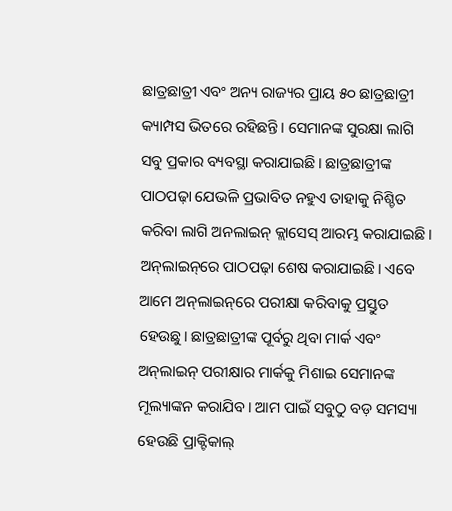ଛାତ୍ରଛାତ୍ରୀ ଏବଂ ଅନ୍ୟ ରାଜ୍ୟର ପ୍ରାୟ ୫୦ ଛାତ୍ରଛାତ୍ରୀ କ୍ୟାମ୍ପସ ଭିତରେ ରହିଛନ୍ତି। ସେମାନଙ୍କ ସୁରକ୍ଷା ଲାଗି ସବୁ ପ୍ରକାର ବ୍ୟବସ୍ଥା କରାଯାଇଛି। ଛାତ୍ରଛାତ୍ରୀଙ୍କ ପାଠପଢ଼ା ଯେଭଳି ପ୍ରଭାବିତ ନହୁଏ ତାହାକୁ ନିଶ୍ଚିତ କରିବା ଲାଗି ଅନଲାଇନ୍‌ କ୍ଲାସେସ୍‌ ଆରମ୍ଭ କରାଯାଇଛି। ଅନ୍‌ଲାଇନ୍‌ରେ ପାଠପଢ଼ା ଶେଷ କରାଯାଇଛି। ଏବେ ଆମେ ଅନ୍‌ଲାଇନ୍‌ରେ ପରୀକ୍ଷା କରିବାକୁ ପ୍ରସ୍ତୁତ ହେଉଛୁ। ଛାତ୍ରଛାତ୍ରୀଙ୍କ ପୂର୍ବରୁ ଥିବା ମାର୍କ ଏବଂ ଅନ୍‌ଲାଇନ୍ ପରୀକ୍ଷାର ମାର୍କକୁ ମିଶାଇ ସେମାନଙ୍କ ମୂଲ୍ୟାଙ୍କନ କରାଯିବ। ଆମ ପାଇଁ ସବୁଠୁ ବଡ଼ ସମସ୍ୟା ହେଉଛି ପ୍ରାକ୍ଟିକାଲ୍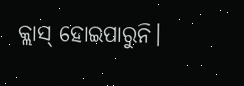କ୍ଲାସ୍‌ ହୋଇପାରୁନି।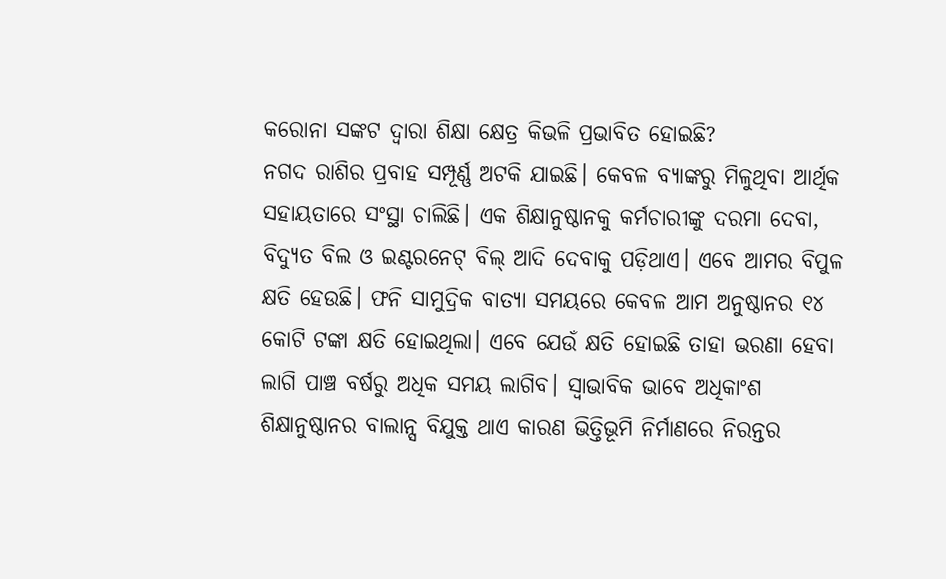କରୋନା ସଙ୍କଟ ଦ୍ବାରା ଶିକ୍ଷା କ୍ଷେତ୍ର କିଭଳି ପ୍ରଭାବିତ ହୋଇଛି?
ନଗଦ ରାଶିର ପ୍ରବାହ ସମ୍ପୂର୍ଣ୍ଣ ଅଟକି ଯାଇଛି। କେବଳ ବ୍ୟାଙ୍କରୁ ମିଳୁଥିବା ଆର୍ଥିକ ସହାୟତାରେ ସଂସ୍ଥା ଚାଲିଛି। ଏକ ଶିକ୍ଷାନୁଷ୍ଠାନକୁ କର୍ମଚାରୀଙ୍କୁ ଦରମା ଦେବା, ବିଦ୍ୟୁତ ବିଲ ଓ ଇଣ୍ଟରନେଟ୍ ବିଲ୍ ଆଦି ଦେବାକୁ ପଡ଼ିଥାଏ। ଏବେ ଆମର ବିପୁଳ କ୍ଷତି ହେଉଛି। ଫନି ସାମୁଦ୍ରିକ ବାତ୍ୟା ସମୟରେ‌ କେବଳ ଆମ ଅନୁଷ୍ଠାନର ୧୪ କୋଟି ଟଙ୍କା କ୍ଷତି ହୋଇଥିଲା। ଏବେ ଯେଉଁ କ୍ଷତି ହୋଇଛି ତାହା ଭରଣା ହେବା ଲାଗି ପାଞ୍ଚ ବର୍ଷରୁ ଅଧିକ ସମୟ ଲାଗିବ। ସ୍ବାଭାବିକ ଭାବେ ଅଧିକାଂଶ ଶିକ୍ଷାନୁଷ୍ଠାନର ବାଲାନ୍ସ ବିଯୁକ୍ତ ଥାଏ କାରଣ ଭିତ୍ତିଭୂମି ନିର୍ମାଣରେ ନିରନ୍ତର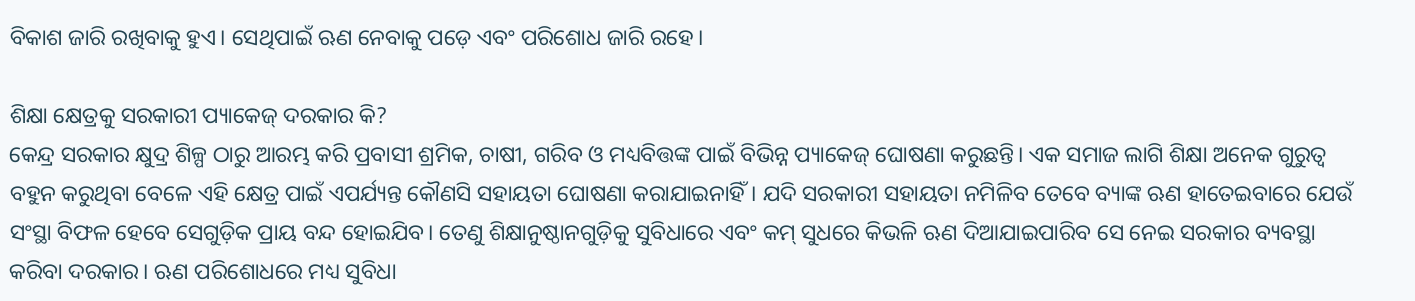ବିକାଶ ଜାରି ରଖିବାକୁ ହୁଏ। ସେଥିପାଇଁ ଋଣ ନେବାକୁ ପଡ଼େ ଏବଂ ପରିଶୋଧ ଜାରି ରହେ।

ଶିକ୍ଷା କ୍ଷେତ୍ରକୁ ସରକାରୀ ପ୍ୟାକେଜ୍ ଦରକାର କି?
କେନ୍ଦ୍ର ସରକାର କ୍ଷୁଦ୍ର ଶିଳ୍ପ ଠାରୁ ଆରମ୍ଭ କରି ପ୍ରବାସୀ ଶ୍ରମିକ, ଚାଷୀ, ଗରିବ ଓ ମଧ୍ୟବିତ୍ତଙ୍କ ପାଇଁ ବିଭିନ୍ନ ପ୍ୟାକେଜ୍ ଘୋଷଣା କରୁଛନ୍ତି। ଏକ ସମାଜ ଲାଗି ଶିକ୍ଷା ଅନେକ ଗୁରୁତ୍ବ ବହୁନ କରୁଥିବା ବେଳେ ଏହି କ୍ଷେତ୍ର ପାଇଁ ଏପର୍ଯ୍ୟନ୍ତ କୌଣସି ସହାୟତା ଘୋଷଣା କରାଯାଇନାହିଁ। ଯଦି ସରକାରୀ ସହାୟତା ନମିଳିବ ତେବେ ବ୍ୟାଙ୍କ ଋଣ ହାତେଇବାରେ ଯେଉଁ ସଂସ୍ଥା ବିଫଳ ହେବେ ସେଗୁଡ଼ିକ ପ୍ରାୟ ବନ୍ଦ ହୋଇଯିବ। ତେଣୁ ଶିକ୍ଷାନୁଷ୍ଠାନଗୁଡ଼ିକୁ ସୁବିଧାରେ ଏବଂ କମ୍ ସୁଧରେ କିଭଳି ଋଣ ଦିଆଯାଇପାରିବ ସେ ନେଇ ସରକାର ବ୍ୟବସ୍ଥା କରିବା ଦରକାର। ଋଣ ପରିଶୋଧରେ ମଧ୍ୟ ସୁବିଧା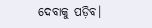ଦେବାକୁ ପଡ଼ିବ।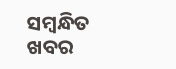ସମ୍ବନ୍ଧିତ ଖବର